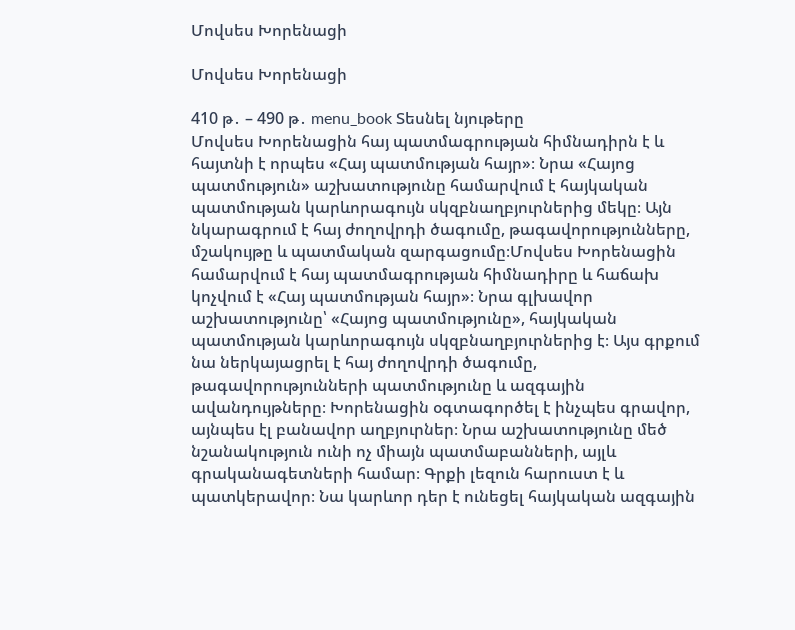Մովսես Խորենացի

Մովսես Խորենացի

410 թ․ – 490 թ․ menu_book Տեսնել նյութերը
Մովսես Խորենացին հայ պատմագրության հիմնադիրն է և հայտնի է որպես «Հայ պատմության հայր»։ Նրա «Հայոց պատմություն» աշխատությունը համարվում է հայկական պատմության կարևորագույն սկզբնաղբյուրներից մեկը։ Այն նկարագրում է հայ ժողովրդի ծագումը, թագավորությունները, մշակույթը և պատմական զարգացումը։Մովսես Խորենացին համարվում է հայ պատմագրության հիմնադիրը և հաճախ կոչվում է «Հայ պատմության հայր»։ Նրա գլխավոր աշխատությունը՝ «Հայոց պատմությունը», հայկական պատմության կարևորագույն սկզբնաղբյուրներից է։ Այս գրքում նա ներկայացրել է հայ ժողովրդի ծագումը, թագավորությունների պատմությունը և ազգային ավանդույթները։ Խորենացին օգտագործել է ինչպես գրավոր, այնպես էլ բանավոր աղբյուրներ։ Նրա աշխատությունը մեծ նշանակություն ունի ոչ միայն պատմաբանների, այլև գրականագետների համար։ Գրքի լեզուն հարուստ է և պատկերավոր։ Նա կարևոր դեր է ունեցել հայկական ազգային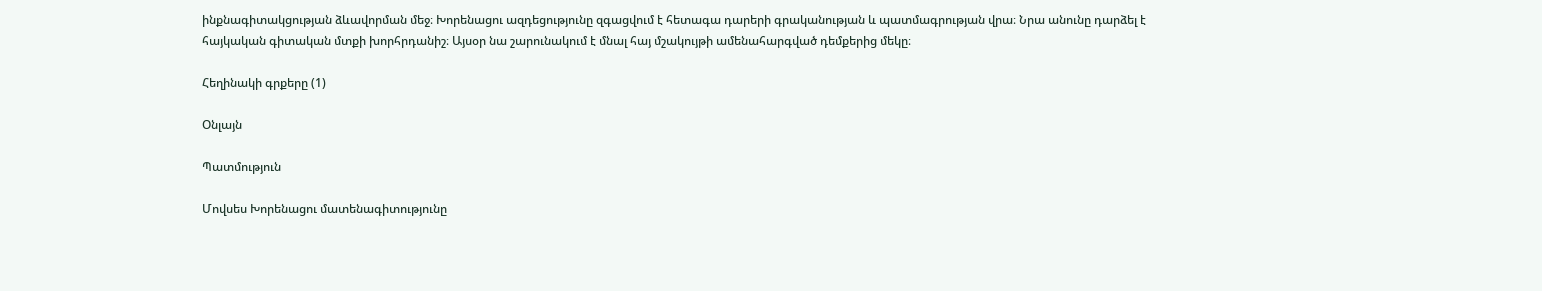ինքնագիտակցության ձևավորման մեջ։ Խորենացու ազդեցությունը զգացվում է հետագա դարերի գրականության և պատմագրության վրա։ Նրա անունը դարձել է հայկական գիտական մտքի խորհրդանիշ։ Այսօր նա շարունակում է մնալ հայ մշակույթի ամենահարգված դեմքերից մեկը։

Հեղինակի գրքերը (1)

Օնլայն

Պատմություն

Մովսես Խորենացու մատենագիտությունը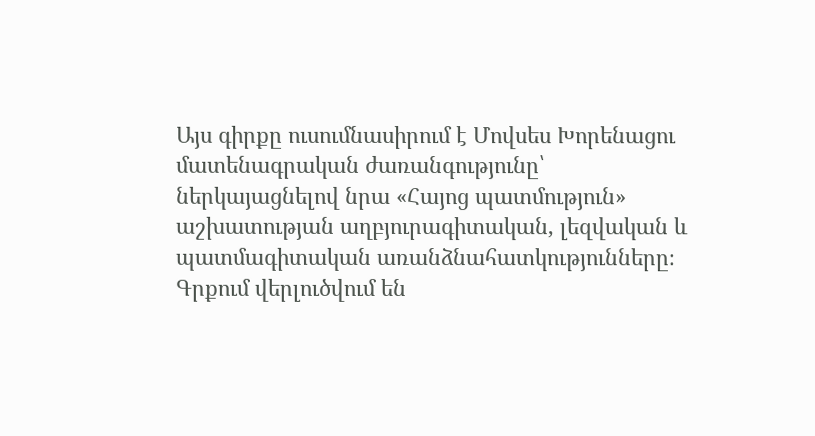Այս գիրքը ուսումնասիրում է Մովսես Խորենացու մատենագրական ժառանգությունը՝ ներկայացնելով նրա «Հայոց պատմություն» աշխատության աղբյուրագիտական, լեզվական և պատմագիտական առանձնահատկությունները։ Գրքում վերլուծվում են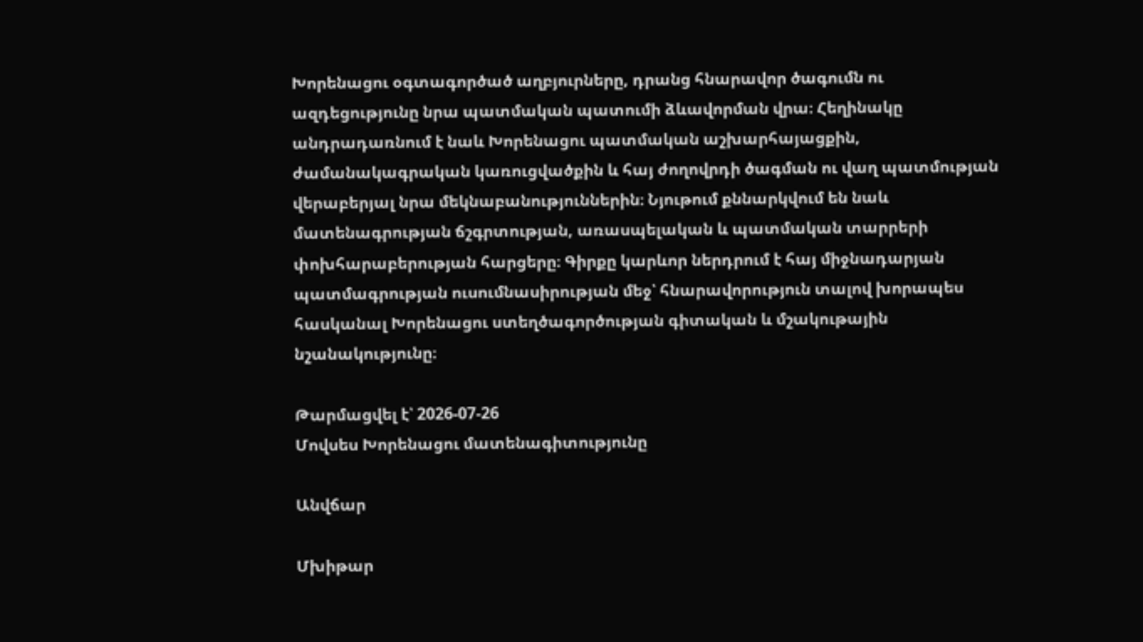Խորենացու օգտագործած աղբյուրները, դրանց հնարավոր ծագումն ու ազդեցությունը նրա պատմական պատումի ձևավորման վրա։ Հեղինակը անդրադառնում է նաև Խորենացու պատմական աշխարհայացքին, ժամանակագրական կառուցվածքին և հայ ժողովրդի ծագման ու վաղ պատմության վերաբերյալ նրա մեկնաբանություններին։ Նյութում քննարկվում են նաև մատենագրության ճշգրտության, առասպելական և պատմական տարրերի փոխհարաբերության հարցերը։ Գիրքը կարևոր ներդրում է հայ միջնադարյան պատմագրության ուսումնասիրության մեջ՝ հնարավորություն տալով խորապես հասկանալ Խորենացու ստեղծագործության գիտական և մշակութային նշանակությունը։

Թարմացվել է՝ 2026-07-26
Մովսես Խորենացու մատենագիտությունը

Անվճար

Մխիթար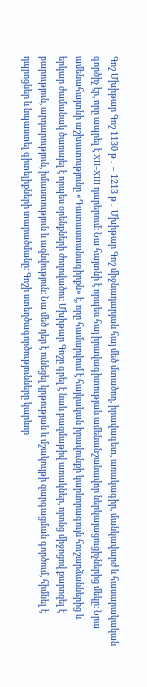Գոշ Մխիթար Գոշ 1130 թ․ – 1213 թ․ Մխիթար Գոշ միջնադարյան հայ մեծ մտածող, իրավագետ, առակագիր, մանկավարժ և հասարակական գործիչ էր, որը ապրել է XII–XIII դարերում։ Նա հայտնի է որպես հայ իրավագիտության ամենանշանավոր ներկայացուցիչներից մեկը։ Նրա ամենահայտնի աշխատությունը «Դատաստանագիրքն» է, որը համարվում է հայկական իրավունքի կարևորագույն հուշարձաններից և երկար ժամանակ ծառայել է որպես օրենքների ժողովածու։ Մխիթար Գոշը գրել է նաև բազմաթիվ առակներ, որոնց միջոցով քարոզել է բարություն, արդարություն, իմաստություն և ազնվություն։ Նա մեծ դեր է ունեցել կրթության և մշակույթի զարգացման գործում, հիմնել է դպրոցներ և նպաստել գիտելիքների տարածմանը։ Գոշի ստեղծագործությունները կարևոր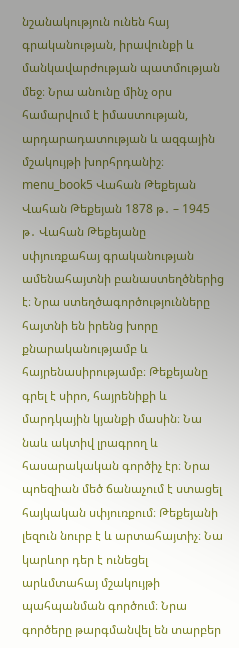նշանակություն ունեն հայ գրականության, իրավունքի և մանկավարժության պատմության մեջ։ Նրա անունը մինչ օրս համարվում է իմաստության, արդարադատության և ազգային մշակույթի խորհրդանիշ։ menu_book5 Վահան Թեքեյան Վահան Թեքեյան 1878 թ․ – 1945 թ․ Վահան Թեքեյանը սփյուռքահայ գրականության ամենահայտնի բանաստեղծներից է։ Նրա ստեղծագործությունները հայտնի են իրենց խորը քնարականությամբ և հայրենասիրությամբ։ Թեքեյանը գրել է սիրո, հայրենիքի և մարդկային կյանքի մասին։ Նա նաև ակտիվ լրագրող և հասարակական գործիչ էր։ Նրա պոեզիան մեծ ճանաչում է ստացել հայկական սփյուռքում։ Թեքեյանի լեզուն նուրբ է և արտահայտիչ։ Նա կարևոր դեր է ունեցել արևմտահայ մշակույթի պահպանման գործում։ Նրա գործերը թարգմանվել են տարբեր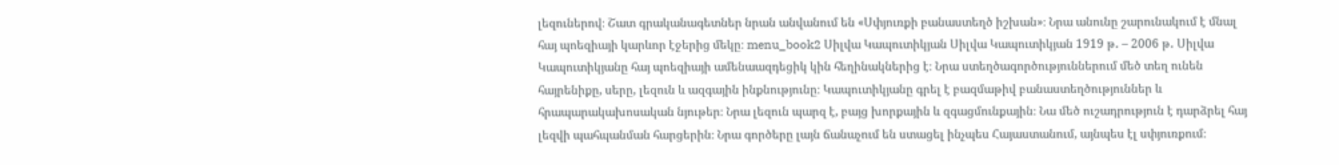լեզուներով։ Շատ գրականագետներ նրան անվանում են «Սփյուռքի բանաստեղծ իշխան»։ Նրա անունը շարունակում է մնալ հայ պոեզիայի կարևոր էջերից մեկը։ menu_book2 Սիլվա Կապուտիկյան Սիլվա Կապուտիկյան 1919 թ․ – 2006 թ․ Սիլվա Կապուտիկյանը հայ պոեզիայի ամենաազդեցիկ կին հեղինակներից է։ Նրա ստեղծագործություններում մեծ տեղ ունեն հայրենիքը, սերը, լեզուն և ազգային ինքնությունը։ Կապուտիկյանը գրել է բազմաթիվ բանաստեղծություններ և հրապարակախոսական նյութեր։ Նրա լեզուն պարզ է, բայց խորքային և զգացմունքային։ Նա մեծ ուշադրություն է դարձրել հայ լեզվի պահպանման հարցերին։ Նրա գործերը լայն ճանաչում են ստացել ինչպես Հայաստանում, այնպես էլ սփյուռքում։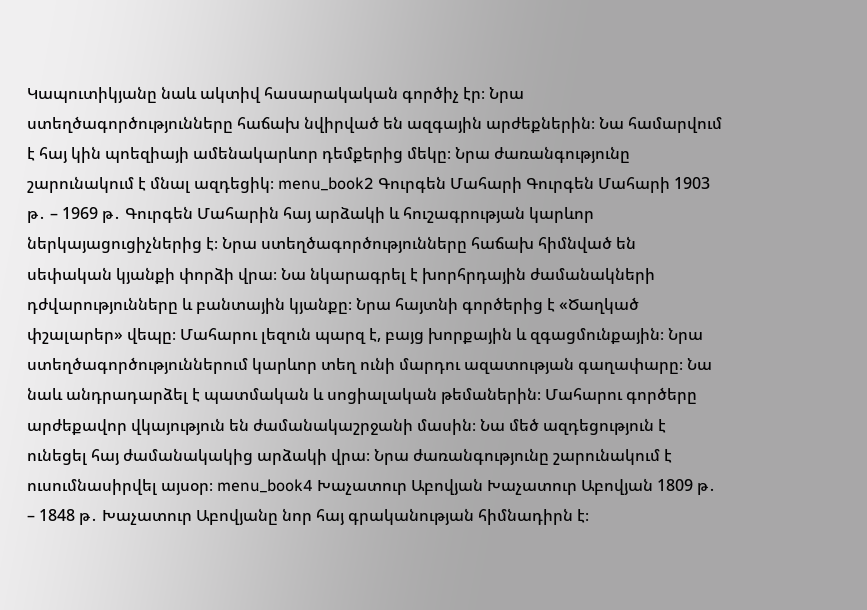Կապուտիկյանը նաև ակտիվ հասարակական գործիչ էր։ Նրա ստեղծագործությունները հաճախ նվիրված են ազգային արժեքներին։ Նա համարվում է հայ կին պոեզիայի ամենակարևոր դեմքերից մեկը։ Նրա ժառանգությունը շարունակում է մնալ ազդեցիկ։ menu_book2 Գուրգեն Մահարի Գուրգեն Մահարի 1903 թ․ – 1969 թ․ Գուրգեն Մահարին հայ արձակի և հուշագրության կարևոր ներկայացուցիչներից է։ Նրա ստեղծագործությունները հաճախ հիմնված են սեփական կյանքի փորձի վրա։ Նա նկարագրել է խորհրդային ժամանակների դժվարությունները և բանտային կյանքը։ Նրա հայտնի գործերից է «Ծաղկած փշալարեր» վեպը։ Մահարու լեզուն պարզ է, բայց խորքային և զգացմունքային։ Նրա ստեղծագործություններում կարևոր տեղ ունի մարդու ազատության գաղափարը։ Նա նաև անդրադարձել է պատմական և սոցիալական թեմաներին։ Մահարու գործերը արժեքավոր վկայություն են ժամանակաշրջանի մասին։ Նա մեծ ազդեցություն է ունեցել հայ ժամանակակից արձակի վրա։ Նրա ժառանգությունը շարունակում է ուսումնասիրվել այսօր։ menu_book4 Խաչատուր Աբովյան Խաչատուր Աբովյան 1809 թ․ – 1848 թ․ Խաչատուր Աբովյանը նոր հայ գրականության հիմնադիրն է։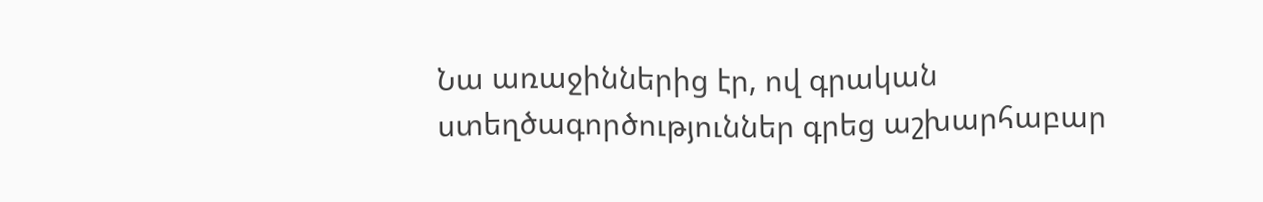Նա առաջիններից էր, ով գրական ստեղծագործություններ գրեց աշխարհաբար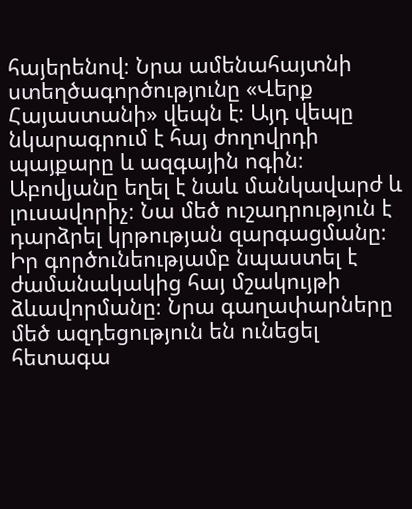հայերենով։ Նրա ամենահայտնի ստեղծագործությունը «Վերք Հայաստանի» վեպն է։ Այդ վեպը նկարագրում է հայ ժողովրդի պայքարը և ազգային ոգին։ Աբովյանը եղել է նաև մանկավարժ և լուսավորիչ։ Նա մեծ ուշադրություն է դարձրել կրթության զարգացմանը։ Իր գործունեությամբ նպաստել է ժամանակակից հայ մշակույթի ձևավորմանը։ Նրա գաղափարները մեծ ազդեցություն են ունեցել հետագա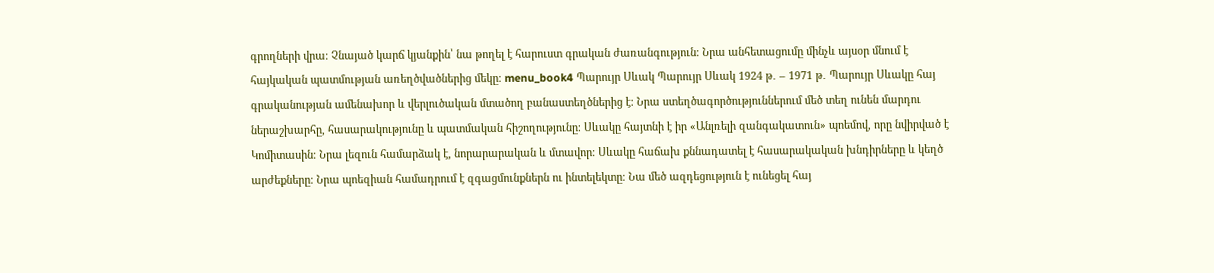գրողների վրա։ Չնայած կարճ կյանքին՝ նա թողել է հարուստ գրական ժառանգություն։ Նրա անհետացումը մինչև այսօր մնում է հայկական պատմության առեղծվածներից մեկը։ menu_book4 Պարույր Սևակ Պարույր Սևակ 1924 թ․ – 1971 թ․ Պարույր Սևակը հայ գրականության ամենախոր և վերլուծական մտածող բանաստեղծներից է։ Նրա ստեղծագործություններում մեծ տեղ ունեն մարդու ներաշխարհը, հասարակությունը և պատմական հիշողությունը։ Սևակը հայտնի է իր «Անլռելի զանգակատուն» պոեմով, որը նվիրված է Կոմիտասին։ Նրա լեզուն համարձակ է, նորարարական և մտավոր։ Սևակը հաճախ քննադատել է հասարակական խնդիրները և կեղծ արժեքները։ Նրա պոեզիան համադրում է զգացմունքներն ու ինտելեկտը։ Նա մեծ ազդեցություն է ունեցել հայ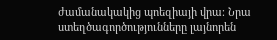ժամանակակից պոեզիայի վրա։ Նրա ստեղծագործությունները լայնորեն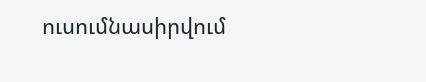ուսումնասիրվում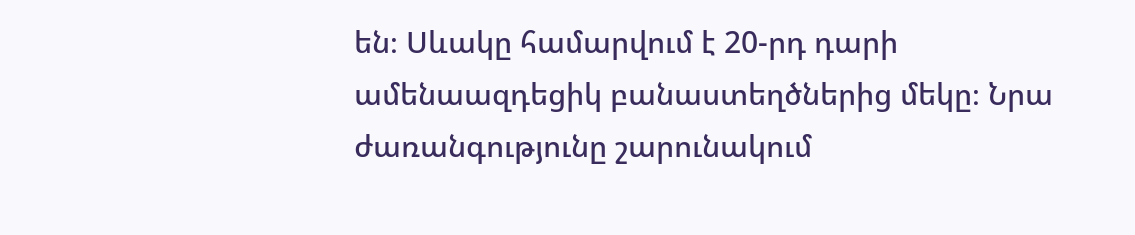են։ Սևակը համարվում է 20-րդ դարի ամենաազդեցիկ բանաստեղծներից մեկը։ Նրա ժառանգությունը շարունակում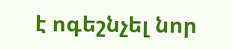է ոգեշնչել նոր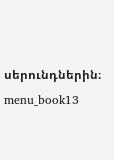սերունդներին։ menu_book13